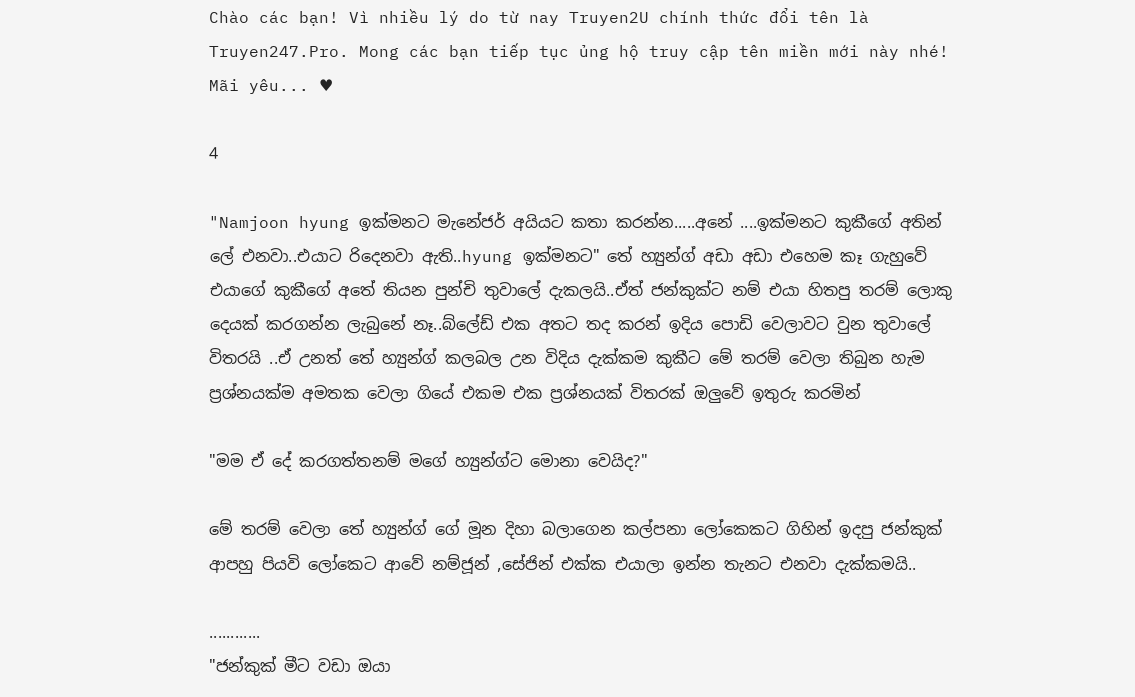Chào các bạn! Vì nhiều lý do từ nay Truyen2U chính thức đổi tên là Truyen247.Pro. Mong các bạn tiếp tục ủng hộ truy cập tên miền mới này nhé! Mãi yêu... ♥

4

"Namjoon hyung ඉක්මනට මැනේජර් අයියට කතා කරන්න.....අනේ ....ඉක්මනට කුකීගේ අතින් ලේ එනවා..එයාට රිදෙනවා ඇති..hyung ඉක්මනට" තේ හ්‍යුන්ග් අඩා අඩා එහෙම කෑ ගැහුවේ එයාගේ කුකීගේ අතේ තියන පුන්චි තුවාලේ දැකලයි..ඒත් ජන්කුක්ට නම් එයා හිතපු තරම් ලොකු දෙයක් කරගන්න ලැබුනේ නෑ..බ්ලේඩ් එක අතට තද කරන් ඉදිය පොඩි වෙලාවට වුන තුවාලේ විතරයි ..ඒ උනත් තේ හ්‍යුන්ග් කලබල උන විදිය දැක්කම කුකීට මේ තරම් වෙලා තිබුන හැම ප්‍රශ්නයක්ම අමතක වෙලා ගියේ එකම එක ප්‍රශ්නයක් විතරක් ඔලුවේ ඉතුරු කරමින්

"මම ඒ දේ කරගත්තනම් මගේ හ්‍යුන්ග්ට මොනා වෙයිද?"

මේ තරම් වෙලා තේ හ්‍යුන්ග් ගේ මූන දිහා බලාගෙන කල්පනා ලෝකෙකට ගිහින් ඉදපු ජන්කුක් ආපහු පියවි ලෝකෙට ආවේ නම්ජූන් ,සේජින් එක්ක එයාලා ඉන්න තැනට එනවා දැක්කමයි..

............
"ජන්කුක් මීට වඩා ඔයා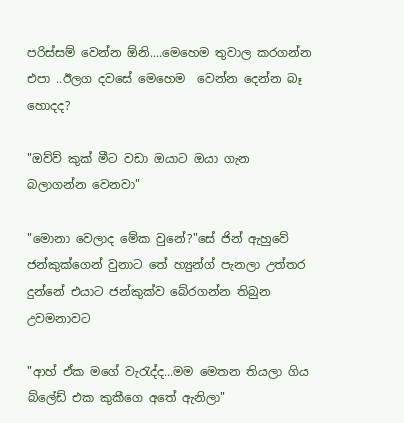පරිස්සම් වෙන්න ඕනි....මෙහෙම තුවාල කරගන්න එපා ..ඊලග දවසේ මෙහෙම  වෙන්න දෙන්න බෑ හොදද?

"ඔව්ව් කුක් මීට වඩා ඔයාට ඔයා ගැන බලාගන්න වෙනවා"

"මොනා වෙලාද මේක වුනේ?"සේ ජින් ඇහුවේ ජන්කුක්ගෙන් වුනාට තේ හ්‍යුන්ග් පැනලා උත්තර දුන්නේ එයාට ජන්කුක්ව බේරගන්න තිබුන උවමනාවට

"ආහ් ඒක මගේ වැරැද්ද...මම මෙතන තියලා ගිය බ්ලේඩ් එක කුකීගෙ අතේ ඇනිලා"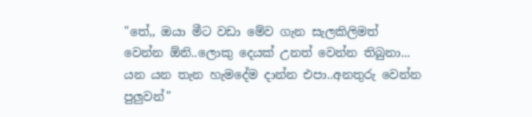"තේ,, ඔයා මීට වඩා මේව ගැන සැලකිලිමත් වෙන්න ඕනි..ලොකු දෙයක් උනත් වෙන්න තිබුනා... යන යන තැන හැමදේම දාන්න එපා..අනතුරු වෙන්න පුලුවන්"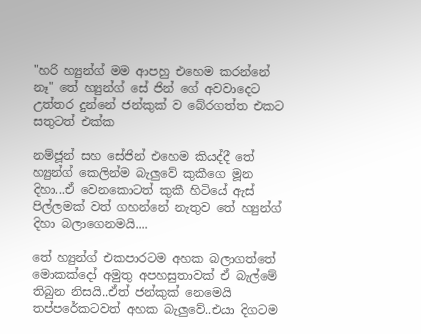"හරි හ්‍යුන්ග් මම ආපහු එහෙම කරන්නේ නෑ" තේ හ්‍යුන්ග් සේ ජින් ගේ අවවාදෙට උත්තර දුන්නේ ජන්කුක් ව බේරගත්ත එකට සතුටත් එක්ක

නම්ජූන් සහ සේජින් එහෙම කියද්දී තේ හ්‍යුන්ග් කෙලින්ම බැලුවේ කුකීගෙ මූන දිහා...ඒ වෙනකොටත් කුකී හිටියේ ඇස් පිල්ලමක් වත් ගහන්නේ නැතුව තේ හ්‍යුන්ග්  දිහා බලාගෙනමයි....

තේ හ්‍යුන්ග් එකපාරටම අහක බලාගත්තේ මොකක්දෝ අමුතු අපහසුතාවක් ඒ බැල්මේ තිබුන නිසයි..ඒත් ජන්කුක් නෙමෙයි තප්පරේකටවත් අහක බැලුවේ..එයා දිගටම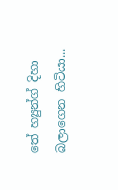තේ හ්‍යුන්ග් දිහා බලාගෙන හිටියා...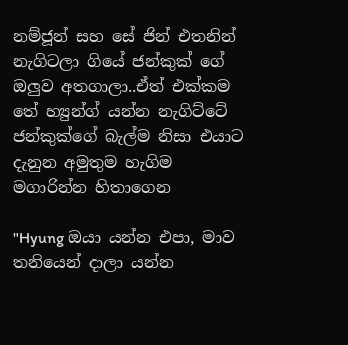නම්ජූන් සහ සේ ජින් එතනින් නැගිටලා ගියේ ජන්කුක් ගේ ඔලුව අතගාලා..ඒත් එක්කම තේ හ්‍යුන්ග් යන්න නැගිට්ටේ ජන්කුක්ගේ බැල්ම නිසා එයාට දැනුන අමුතුම හැගිම මගාරින්න හිතාගෙන

"Hyung ඔයා යන්න එපා, මාව තනියෙන් දාලා යන්න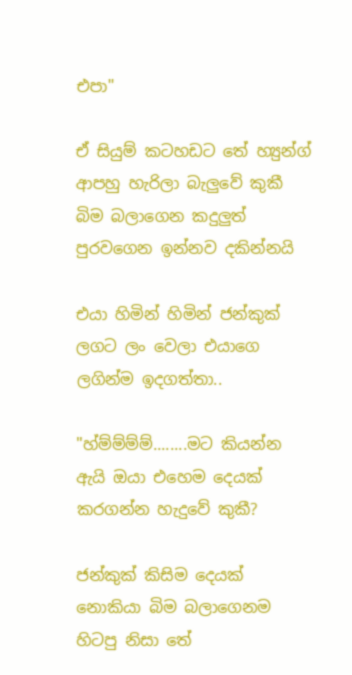එපා"

ඒ සියුම් කටහඩට තේ හ්‍යුන්ග් ආපහු හැරිලා බැලුවේ කුකී බිම බලාගෙන කදුලුත් පුරවගෙන ඉන්නව දකින්නයි

එයා හිමින් හිමින් ජන්කුක් ලගට ලං වෙලා එයාගෙ ලගින්ම ඉදගත්තා..

"හ්ම්ම්ම්ම්........මට කියන්න ඇයි ඔයා එහෙම දෙයක් කරගන්න හැදුවේ කුකී?

ජන්කුක් කිසිම දෙයක් නොකියා බිම බලාගෙනම හිටපු නිසා තේ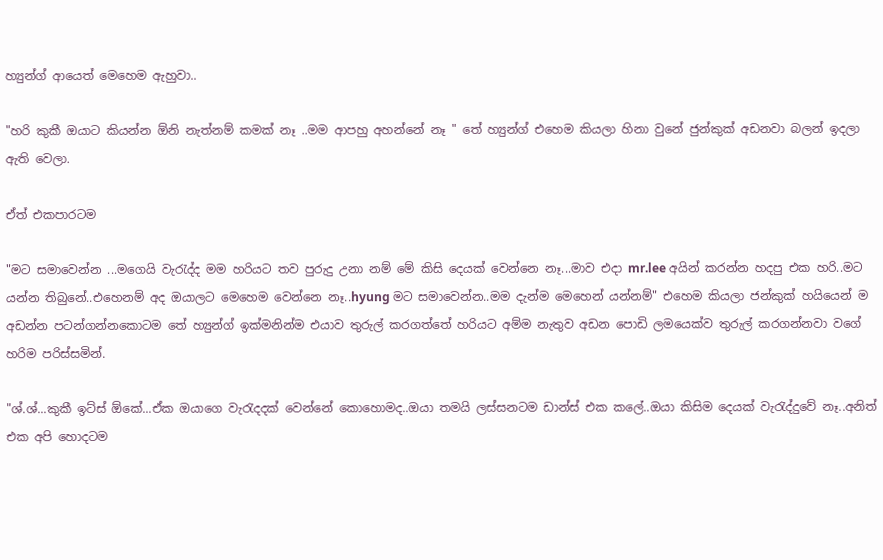හ්‍යුන්ග් ආයෙත් මෙහෙම ඇහුවා..

"හරි කුකී ඔයාට කියන්න ඕනි නැත්නම් කමක් නෑ ..මම ආපහු අහන්නේ නෑ " තේ හ්‍යුන්ග් එහෙම කියලා හිනා වුනේ ජුන්කුක් අඩනවා බලන් ඉදලා ඇති වෙලා.

ඒත් එකපාරටම

"මට සමාවෙන්න ...මගෙයි වැරැද්ද මම හරියට තව පුරුදු උනා නම් මේ කිසි දෙයක් වෙන්නෙ නෑ...මාව එදා mr.lee අයින් කරන්න හදපු එක හරි..මට යන්න තිබුනේ..එහෙනම් අද ඔයාලට මෙහෙම වෙන්නෙ නෑ..hyung මට සමාවෙන්න..මම දැන්ම මෙහෙන් යන්නම්" එහෙම කියලා ජන්කුක් හයියෙන් ම අඩන්න පටන්ගන්නකොටම තේ හ්‍යුන්ග් ඉක්මනින්ම එයාව තුරුල් කරගත්තේ හරියට අම්ම නැතුව අඩන පොඩි ලමයෙක්ව තුරුල් කරගන්නවා වගේ හරිම පරිස්සමින්.

"ශ්.ශ්...කුකී ඉට්ස් ඕකේ...ඒක ඔයාගෙ වැරැදදක් වෙන්නේ කොහොමද..ඔයා තමයි ලස්සනටම ඩාන්ස් එක කලේ..ඔයා කිසිම දෙයක් වැරැද්දුවේ නෑ..අනිත් එක අපි හොදටම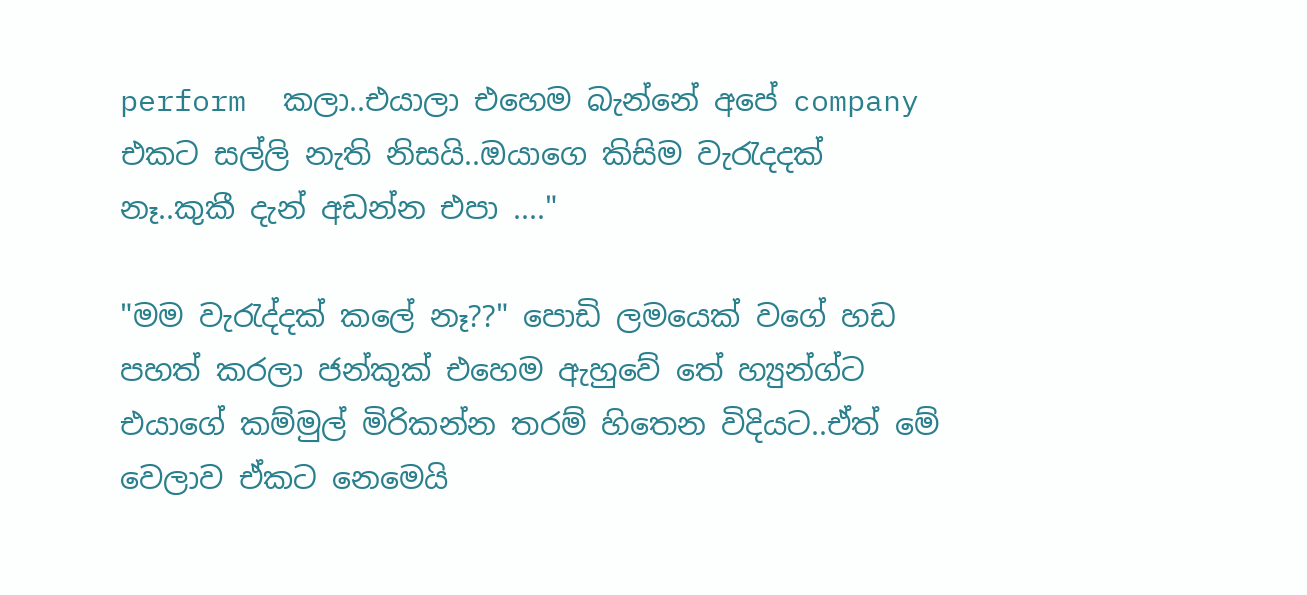perform  කලා..එයාලා එහෙම බැන්නේ අපේ company එකට සල්ලි නැති නිසයි..ඔයාගෙ කිසිම වැරැදදක් නෑ..කුකී දැන් අඩන්න එපා ...."

"මම වැරැද්දක් කලේ නෑ??" පොඩි ලමයෙක් වගේ හඩ පහත් කරලා ජන්කුක් එහෙම ඇහුවේ තේ හ්‍යුන්ග්ට එයාගේ කම්මුල් මිරිකන්න තරම් හිතෙන විදියට..ඒත් මේ වෙලාව ඒකට නෙමෙයි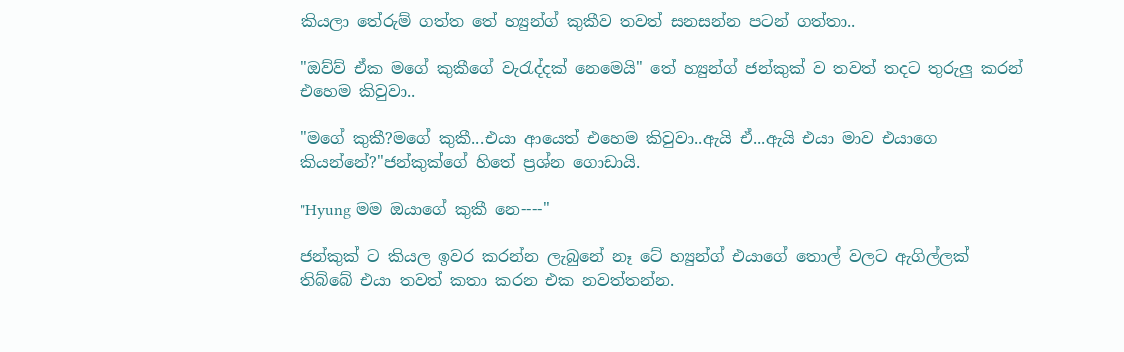කියලා තේරුම් ගත්ත තේ හ්‍යුන්ග් කුකීව තවත් සනසන්න පටන් ගත්තා..

"ඔව්ව් ඒක මගේ කුකීගේ වැරැද්දක් නෙමෙයි" තේ හ්‍යුන්ග් ජන්කුක් ව තවත් තදට තුරුලු කරන් එහෙම කිවුවා..

"මගේ කුකී?මගේ කුකී...එයා ආයෙත් එහෙම කිවුවා..ඇයි ඒ...ඇයි එයා මාව එයාගෙ කියන්නේ?"ජන්කුක්ගේ හිතේ ප්‍රශ්න ගොඩායි.

"Hyung මම ඔයාගේ කුකී නෙ----"

ජන්කුක් ට කියල ඉවර කරන්න ලැබුනේ නෑ ටේ හ්‍යුන්ග් එයාගේ තොල් වලට ඇගිල්ලක් තිබ්බේ එයා තවත් කතා කරන එක නවත්තන්න.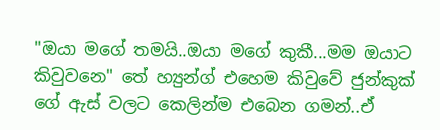"ඔයා මගේ තමයි..ඔයා මගේ කුකී...මම ඔයාට කිවුවනෙ" තේ හ්‍යුන්ග් එහෙම කිවුවේ ජුන්කුක් ගේ ඇස් වලට කෙලින්ම එබෙන ගමන්..ඒ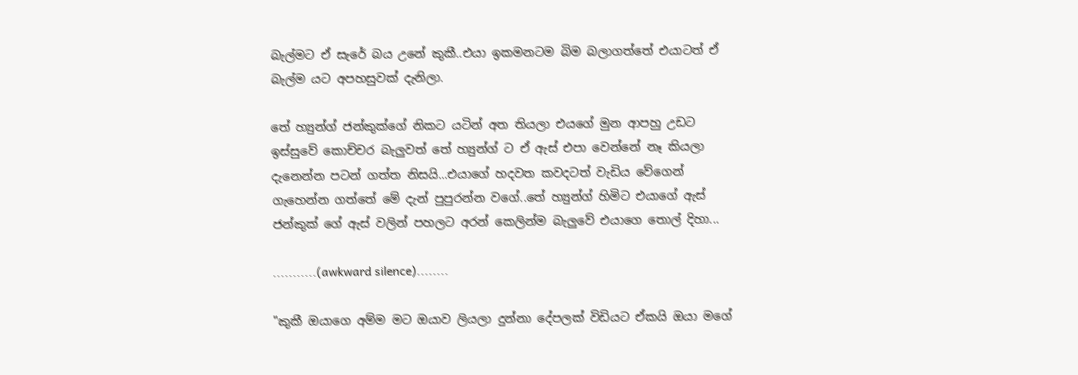බැල්මට ඒ සැරේ බය උනේ කුකී..එයා ඉකමනටම බිම බලාගත්තේ එයාටත් ඒ බැල්ම යට අපහසුවක් දැනිලා.

තේ හ්‍යුන්ග් ජන්කුක්ගේ නිකට යටින් අත තියලා එයගේ මුන ආපහු උඩට ඉස්සුවේ කොච්චර බැලුවත් තේ හ්‍යුන්ග් ට ඒ ඇස් එපා වෙන්නේ නෑ කියලා දැනෙන්න පටන් ගත්ත නිසයි...එයාගේ හදවත කවදටත් වැඩිය වේගෙන් ගැහෙන්න ගත්තේ මේ දැන් පුපුරන්න වගේ..තේ හ්‍යුන්ග් හිමිට එයාගේ ඇස් ජන්කුක් ගේ ඇස් වලින් පහලට අරන් කෙලින්ම බැලුවේ එයාගෙ තොල් දිහා...

...........(awkward silence)........

"කුකී ඔයාගෙ අම්ම මට ඔයාව ලියලා දුන්නා දේපලක් විඩියට ඒකයි ඔයා මගේ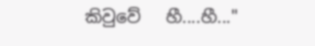කිවුවේ   හී....හී..."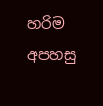හරිම අපහසු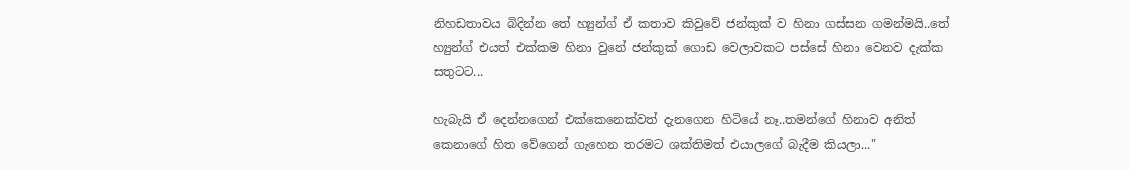නිහඩතාවය බිදින්න තේ හ්‍යුන්ග් ඒ කතාව කිවුවේ ජන්කුක් ව හිනා ගස්සන ගමන්මයි..තේ හ්‍යුන්ග් එයත් එක්කම හිනා වුනේ ජන්කුක් ගොඩ වෙලාවකට පස්සේ හිනා වෙනව දැක්ක සතුටට...

හැබැයි ඒ දෙන්නගෙන් එක්කෙනෙක්වත් දැනගෙන හිටියේ නෑ..තමන්ගේ හිනාව අනිත් කෙනාගේ හිත වේගෙන් ගැහෙන තරමට ශක්තිමත් එයාලගේ බැදීම කියලා..."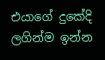එයාගේ දුකේදි ලගින්ම ඉන්න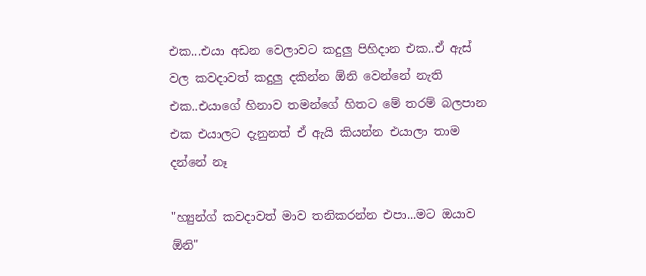එක...එයා අඩන වෙලාවට කදුලු පිහිදාන එක..ඒ ඇස් වල කවදාවත් කදුලු දකින්න ඕනි වෙන්නේ නැති එක..එයාගේ හිනාව තමන්ගේ හිතට මේ තරම් බලපාන එක එයාලට දැනුනත් ඒ ඇයි කියන්න එයාලා තාම දන්නේ නෑ

"හ්‍යුන්ග් කවදාවත් මාව තනිකරන්න එපා...මට ඔයාව ඕනි"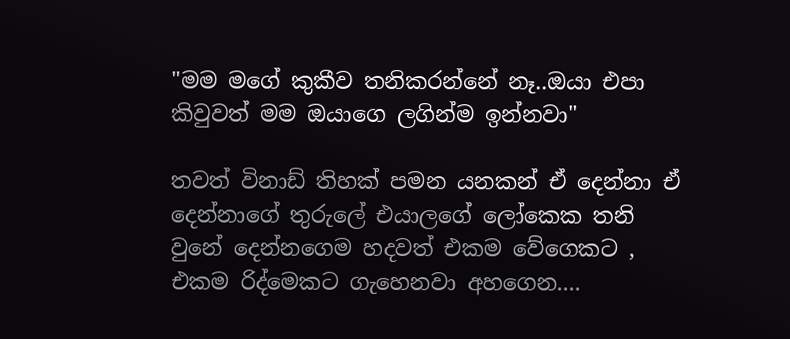"මම මගේ කුකීව තනිකරන්නේ නෑ..ඔයා එපා කිවුවත් මම ඔයාගෙ ලගින්ම ඉන්නවා"

තවත් විනාඩ් තිහක් පමන යනකන් ඒ දෙන්නා ඒ දෙන්නාගේ තුරුලේ එයාලගේ ලෝකෙක තනි වුනේ දෙන්නගෙම හදවත් එකම වේගෙකට , එකම රිද්මෙකට ගැහෙනවා අහගෙන....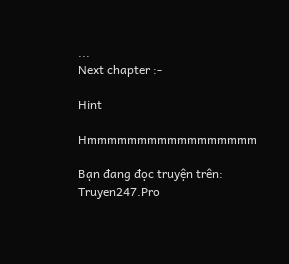...
Next chapter :-

Hint

Hmmmmmmmmmmmmmmmmm

Bạn đang đọc truyện trên: Truyen247.Pro